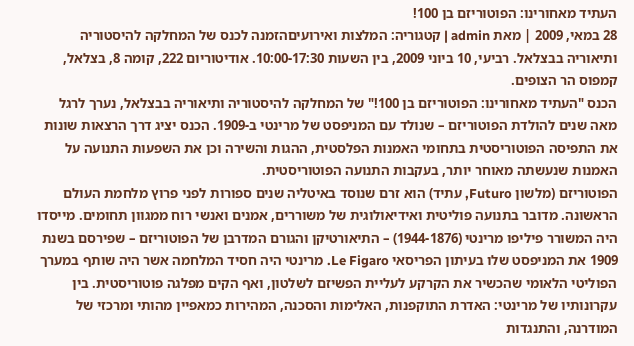העתיד מאחורינו: הפוטוריזם בן 100!
28 במאי, 2009 | מאת admin | קטגוריה: המלצות ואירועיםהזמנה לכנס של המחלקה להיסטוריה ותיאוריה בבצלאל. רביעי, 10 ביוני 2009, בין השעות 10:00-17:30. אודיטוריום 222, קומה 8, בצלאל, קמפוס הר הצופים.
הכנס "העתיד מאחורינו: הפוטוריזם בן 100!" של המחלקה להיסטוריה ותיאוריה בבצלאל, נערך לרגל מאה שנים להולדת הפוטוריזם – שנולד עם המניפסט של מרינטי ב-1909. הכנס יציג דרך הרצאות שונות את התפיסה הפוטוריסטית בתחומי האמנות הפלסטית, ההגות והשירה וכן את השפעות התנועה על האמנות שנעשתה מאוחר יותר, בעקבות התנועה הפוטוריסטית.
הפוטוריזם (מלשון Futuro, עתיד) הוא זרם שנוסד באיטליה שנים ספורות לפני פרוץ מלחמת העולם הראשונה. מדובר בתנועה פוליטית ואידיאולוגית של משוררים, אמנים ואנשי רוח ממגוון תחומים. מייסדו היה המשורר פיליפו מרינטי (1944-1876) – התיאורטיקן והגורם המדרבן של הפוטוריזם – שפירסם בשנת 1909 את המניפסט שלו בעיתון הפריסאי Le Figaro. מרינטי היה חסיד המלחמה אשר היה שותף במערך הפוליטי הלאומי שהכשיר את הקרקע לעליית הפשיזם לשלטון, ואף הקים מפלגה פוטוריסטית. בין עקרונותיו של מרינטי: האדרת התוקפנות, האלימות והסכנה, המהירות כמאפיין מהותי ומרכזי של המודרנה, והתנגדות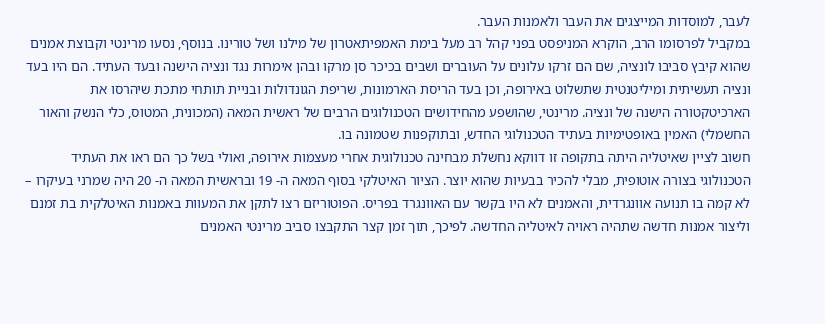לעבר, למוסדות המייצגים את העבר ולאמנות העבר.
במקביל לפרסומו הרב, הוקרא המניפסט בפני קהל רב מעל בימת האמפיתאטרון של מילנו ושל טורינו. בנוסף, נסעו מרינטי וקבוצת אמנים שהוא קיבץ סביבו לונציה, שם הם זרקו עלונים על העוברים ושבים בכיכר סן מרקו ובהן אימרות נגד ונציה הישנה ובעד העתיד. הם היו בעד ונציה תעשיתית ומיליטנטית שתשלוט באירופה, וכן בעד הריסת הארמונות, שריפת הגונדולות ובניית תותחי מתכת שיהרסו את הארכיטקטורה הישנה של ונציה. מרינטי, שהושפע מהחידושים הטכנולוגים הרבים של ראשית המאה (המכונית, המטוס, כלי הנשק והאור החשמלי) האמין באופטימיות בעתיד הטכנולוגי החדש, ובתוקפנות שטמונה בו.
חשוב לציין שאיטליה היתה בתקופה זו דווקא נחשלת מבחינה טכנולוגית אחרי מעצמות אירופה, ואולי בשל כך הם ראו את העתיד הטכנולוגי בצורה אוטופית, מבלי להכיר בבעיות שהוא יוצר. הציור האיטלקי בסוף המאה ה- 19 ובראשית המאה ה- 20 היה שמרני בעיקרו – לא קמה בו תנועה אוונגרדית, והאמנים לא היו בקשר עם האוונגרד בפריס. הפוטוריזם רצו לתקן את המעוות באמנות האיטלקית בת זמנם וליצור אמנות חדשה שתהיה ראויה לאיטליה החדשה. לפיכך, תוך זמן קצר התקבצו סביב מרינטי האמנים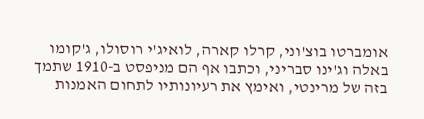אומברטו בוצ'וני, קרלו קארה, לואיג'י רוסולו, ג'קומו באלה וג'ינו סבריני, וכתבו אף הם מניפסט ב-1910 שתמך בזה של מרינטי, ואימץ את רעיונותיו לתחום האמנות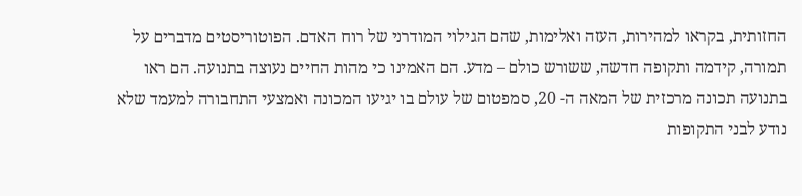החזותית, בקראו למהירות, העזה ואלימות, שהם הגילוי המודרני של רוח האדם. הפוטוריסטים מדברים על תמורה, קידמה ותקופה חדשה, ששורש כולם – מדע. הם האמינו כי מהות החיים נעוצה בתנועה. הם ראו בתנועה תכונה מרכזית של המאה ה- 20, סמפטום של עולם בו יגיעו המכונה ואמצעי התחבורה למעמד שלא נודע לבני התקופות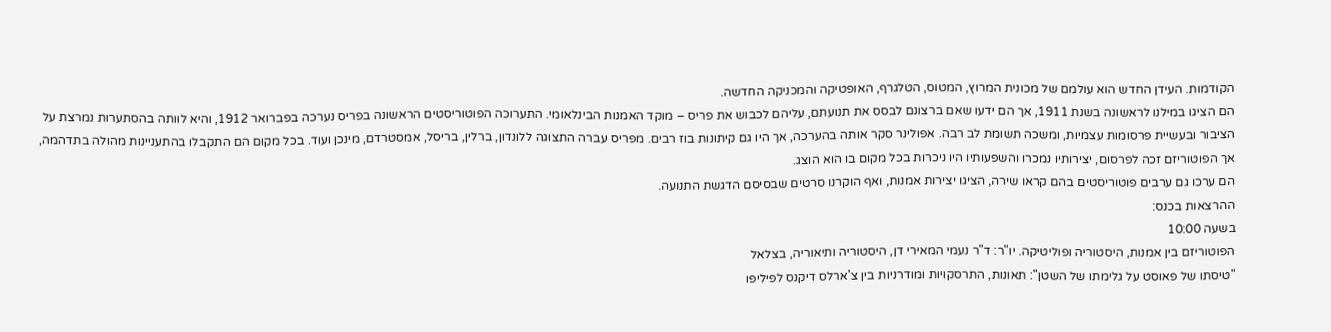הקודמות. העידן החדש הוא עולמם של מכונית המרוץ, המטוס, הטלגרף, האופטיקה והמכניקה החדשה.
הם הציגו במילנו לראשונה בשנת 1911, אך הם ידעו שאם ברצונם לבסס את תנועתם, עליהם לכבוש את פריס – מוקד האמנות הבינלאומי. התערוכה הפוטוריסטים הראשונה בפריס נערכה בפברואר 1912, והיא לוותה בהסתערות נמרצת על הציבור ובעשיית פרסומות עצמיות, ומשכה תשומת לב רבה. אפולינר סקר אותה בהערכה, אך היו גם קיתונות בוז רבים. מפריס עברה התצוגה ללונדון, ברלין, בריסל, אמסטרדם, מינכן ועוד. בכל מקום הם התקבלו בהתעניינות מהולה בתדהמה, אך הפוטוריזם זכה לפרסום, יצירותיו נמכרו והשפעותיו היו ניכרות בכל מקום בו הוא הוצג.
הם ערכו גם ערבים פוטוריסטים בהם קראו שירה, הציגו יצירות אמנות, ואף הוקרנו סרטים שבסיסם הדגשת התנועה.
ההרצאות בכנס:
בשעה 10:00
הפוטוריזם בין אמנות, היסטוריה ופוליטיקה. יו"ר: ד"ר נעמי המאירי דן, היסטוריה ותיאוריה, בצלאל
"טיסתו של פאוסט על גלימתו של השטן": תאונות, התרסקויות ומודרניות בין צ'ארלס דיקנס לפיליפו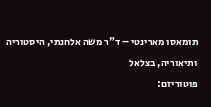תומאסו מארינטי – ד"ר משה אלחנתי, היסטוריה ותיאוריה, בצלאל
פוטוריזם: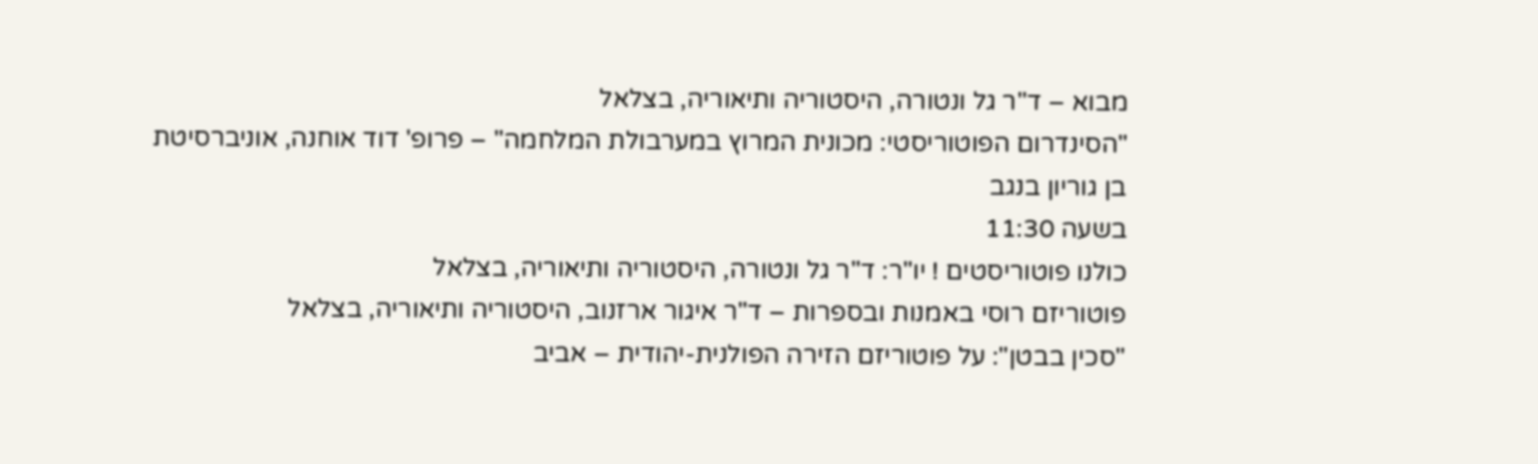מבוא – ד"ר גל ונטורה, היסטוריה ותיאוריה, בצלאל
"הסינדרום הפוטוריסטי: מכונית המרוץ במערבולת המלחמה" – פרופ' דוד אוחנה, אוניברסיטת בן גוריון בנגב
בשעה 11:30
כולנו פוטוריסטים ! יו"ר: ד"ר גל ונטורה, היסטוריה ותיאוריה, בצלאל
פוטוריזם רוסי באמנות ובספרות – ד"ר איגור ארזנוב, היסטוריה ותיאוריה, בצלאל
"סכין בבטן": על פוטוריזם הזירה הפולנית-יהודית – אביב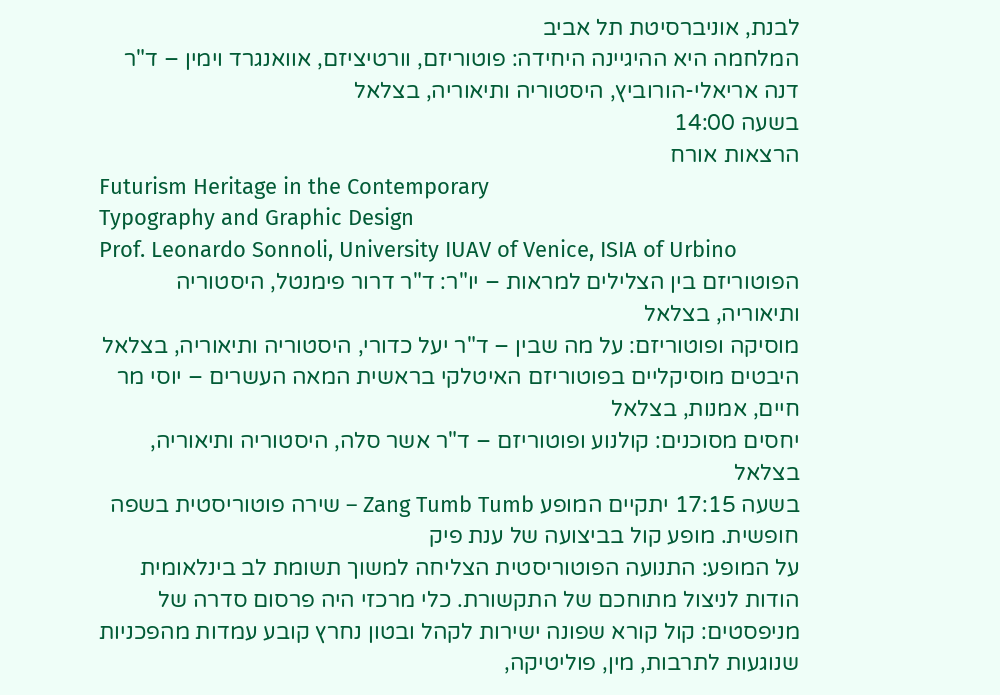לבנת, אוניברסיטת תל אביב
המלחמה היא ההיגיינה היחידה: פוטוריזם, וורטיציזם, אוואנגרד וימין – ד"ר דנה אריאלי-הורוביץ, היסטוריה ותיאוריה, בצלאל
בשעה 14:00
הרצאות אורח
Futurism Heritage in the Contemporary
Typography and Graphic Design
Prof. Leonardo Sonnoli, University IUAV of Venice, ISIA of Urbino
הפוטוריזם בין הצלילים למראות – יו"ר: ד"ר דרור פימנטל, היסטוריה ותיאוריה, בצלאל
מוסיקה ופוטוריזם: על מה שבין – ד"ר יעל כדורי, היסטוריה ותיאוריה, בצלאל
היבטים מוסיקליים בפוטוריזם האיטלקי בראשית המאה העשרים – יוסי מר חיים, אמנות, בצלאל
יחסים מסוכנים: קולנוע ופוטוריזם – ד"ר אשר סלה, היסטוריה ותיאוריה, בצלאל
בשעה 17:15 יתקיים המופע Zang Tumb Tumb – שירה פוטוריסטית בשפה חופשית. מופע קול בביצועה של ענת פיק
על המופע: התנועה הפוטוריסטית הצליחה למשוך תשומת לב בינלאומית הודות לניצול מתוחכם של התקשורת. כלי מרכזי היה פרסום סדרה של מניפסטים: קול קורא שפונה ישירות לקהל ובטון נחרץ קובע עמדות מהפכניות שנוגעות לתרבות, מין, פוליטיקה,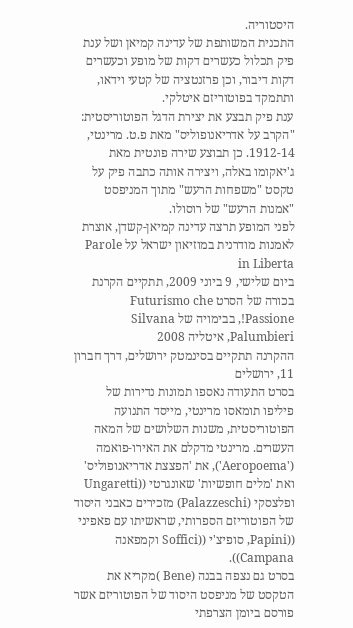היסטוריה.
התכנית המשותפת של עדינה קמיאן ושל ענת פיק תכלול כעשרים דקות של מופע וכעשרים דקות דיבור, וכן פרזנטציה של קטעי וידאו, ותתמקד בפוטוריזם איטלקי.
ענת פיק תבצע את יצירת הדגל הפוטוריסטית: "הקרב על אדריאנופוליס" מאת פ.ט. מרינטי, 1912-14. כן תבוצע שירה פונטית מאת ג'יאקומו באלה, ויצירה אותה כתבה פיק על טקסט "משפחות הרעש" מתוך המניפסט "אמנות הרעש" של רוסולו.
לפני המופע תרצה עדינה קמיאן-קשדן, אוצרת לאמנות מודרנית במוזיאון ישראל על Parole in Liberta
ביום שלישי, 9 ביוני 2009, תתקיים הקרנת בכורה של הסרט Futurismo che Passione!, בבימויה של Silvana Palumbieri, איטליה 2008
ההקרנה תתקיים בסינמטק ירושלים, דרך חברון 11, ירושלים
בסרט התעודה נאספו תמונות נדירות של פיליפו תומאסו מרינטי, מייסד התנועה הפוטוריסטית, משנות השלושים של המאה העשרים. מרינטי מדקלם את האירו-פואמה ('Aeropoema'), את 'הפצצת אדריאנופוליס' ואת 'מלים חופשיות' שאונגרטי ((Ungaretti ופלצסקי (Palazzeschi) מזכירים כאבני היסוד של הפוטוריזם הספרותי, שראשיתו עם פאפיני ((Papini, סופיצ'י ((Soffici וקמפאנה Campana)).
בסרט גם נצפה בבנה (Bene )מקריא את הטקסט של מניפסט היסוד של הפוטוריזם אשר פורסם ביומן הצרפתי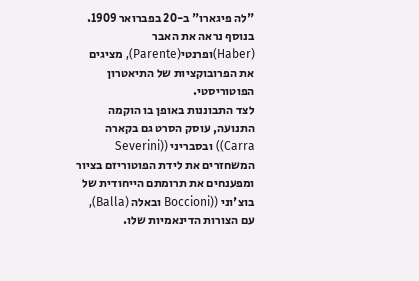"לה פיגארו" ב-20 בפברואר 1909. בנוסף נראה את האבר (Haber)ופרנטי(Parente), מציגים את הפרובוקציות של התיאטרון הפוטוריסטי.
לצד התבוננות באופן בו הוקמה התנועה, עוסק הסרט גם בקארה Carra)) ובסבריני ((Severini המשחזרים את לידת הפוטוריזם בציור ומפענחים את תרומתם הייחודית של בוצ'וני ((Boccioni ובאלה (Balla), עם הצורות הדינאמיות שלו.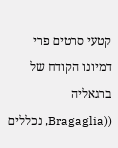קטעי סרטים פרי דמיונו הקודח של ברגאליה ((Bragaglia, נכללים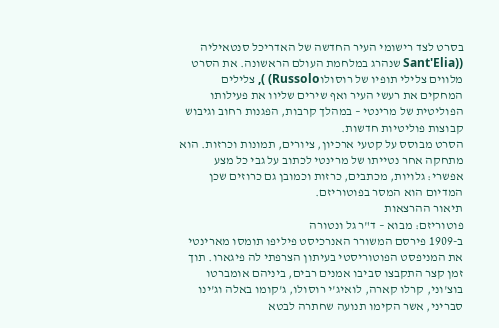בסרט לצד רישומי העיר החדשה של האדריכל סנטאיליה ((Sant'Elia שנהרג במלחמת העולם הראשונה. את הסרט מלווים צלילי תופיו של רוסולוRussolo) ), צלילים המחקים את רעשי העיר ואף שירים שליוו את פעילותו הפוליטית של מרינטי – במהלך קרבות, הפגנות רחוב וגיבוש קבוצות פוליטיות חדשות.
הסרט מבוסס על קטעי ארכיון, ציורים, תמונות וכרזות. הוא מתחקה אחר נטייתו של מרינטי לכתוב על גבי כל מצע אפשרי: גלויות, מכתבים, כרזות וכמובן גם כרוזים שכן המדיום הוא המסר בפוטוריזם.
תיאור ההרצאות
פוטוריזם: מבוא – ד"ר גל ונטורה
ב-1909 פירסם המשורר האנרכיסט פיליפו תומסו מארינטי את המניפסט הפוטוריסטי בעיתון הצרפתי לה פיגארו. תוך זמן קצר התקבצו סביבו אמנים רבים, ביניהם אומברטו בוצ'וני, קרלו קארה, לואיג'י רוסולו, ג'קומו באלה וג'ינו סבריני, אשר הקימו תנועה שחתרה לבטא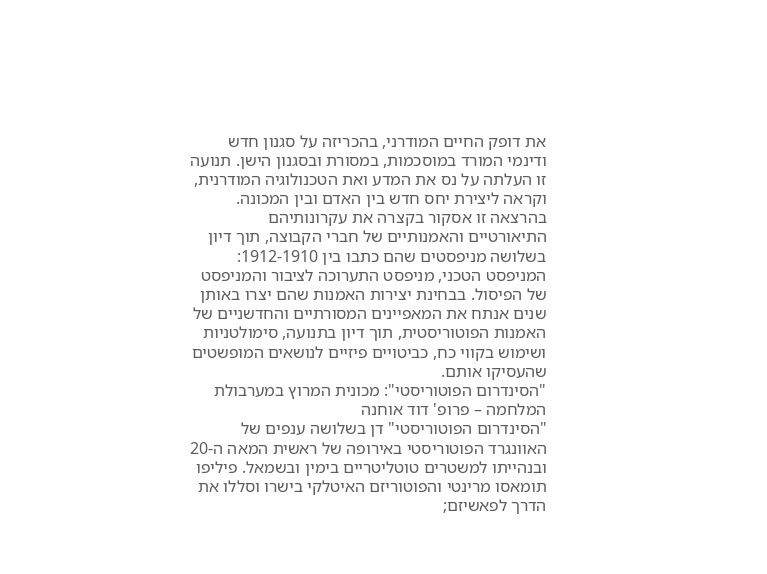את דופק החיים המודרני, בהכריזה על סגנון חדש ודינמי המורד במוסכמות, במסורת ובסגנון הישן. תנועה זו העלתה על נס את המדע ואת הטכנולוגיה המודרנית, וקראה ליצירת יחס חדש בין האדם ובין המכונה. בהרצאה זו אסקור בקצרה את עקרונותיהם התיאורטיים והאמנותיים של חברי הקבוצה, תוך דיון בשלושה מניפסטים שהם כתבו בין 1912-1910: המניפסט הטכני, מניפסט התערוכה לציבור והמניפסט של הפיסול. בבחינת יצירות האמנות שהם יצרו באותן שנים אנתח את המאפיינים המסורתיים והחדשניים של האמנות הפוטוריסטית, תוך דיון בתנועה, סימולטניות ושימוש בקווי כח, כביטויים פיזיים לנושאים המופשטים שהעסיקו אותם.
"הסינדרום הפוטוריסטי": מכונית המרוץ במערבולת המלחמה – פרופ' דוד אוחנה
"הסינדרום הפוטוריסטי" דן בשלושה ענפים של האוונגרד הפוטוריסטי באירופה של ראשית המאה ה-20 ובנהייתו למשטרים טוטליטריים בימין ובשמאל. פיליפו תומאסו מרינטי והפוטוריזם האיטלקי בישרו וסללו את הדרך לפאשיזם;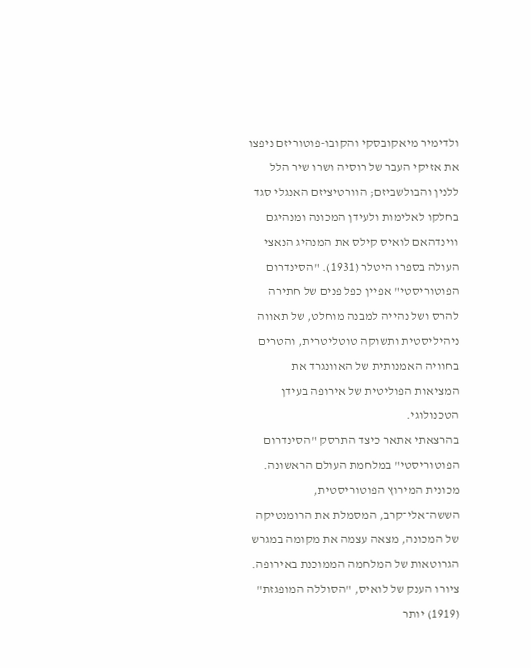ולדימיר מיאקובסקי והקובו-פוטוריזם ניפצו את אזיקי העבר של רוסיה ושרו שיר הלל ללנין והבולשביזם; הוורטיציזם האנגלי סגד בחלקו לאלימות ולעידן המכונה ומנהיגם ווינדהאם לואיס קילס את המנהיג הנאצי העולה בספרו היטלר (1931). "הסינדרום הפוטוריסטי" אפיין כפל פנים של חתירה להרס ושל נהייה למבנה מוחלט, של תאווה ניהיליסטית ותשוקה טוטליטרית, והטרים בחוויה האמנותית של האוונגרד את המציאות הפוליטית של אירופה בעידן הטכנולוגי.
בהרצאתי אתאר כיצד התרסק "הסינדרום הפוטוריסטי" במלחמת העולם הראשונה. מכונית המירוץ הפוטוריסטית, הששה־אלי־קרב, המסמלת את הרומנטיקה של המכונה, מצאה עצמה את מקומה במגרש הגרוטאות של המלחמה הממוכנת באירופה.
ציורו הענק של לואיס, "הסוללה המופגזת" (1919) יותר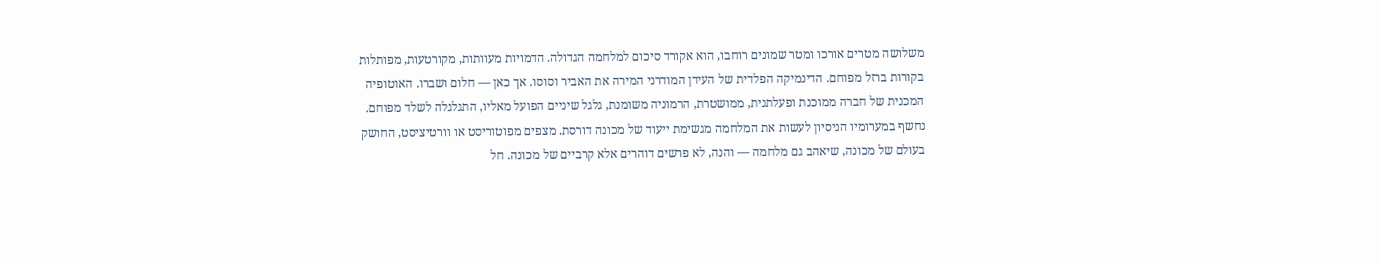משלושה מטרים אורכו ומטר שמונים רוחבו, הוא אקורד סיכום למלחמה הגדולה. הדמויות מעוותות, מקורטעות, מפותלות בקורות ברזל מפוחם. הדינמיקה הפלדית של העידן המודרני המירה את האביר וסוסו. אך כאן — חלום ושברו. האוטופיה המכנית של חברה ממוכנת ופעלתנית, ממושטרת, הרמוניה משומנת, גלגל שיניים הפועל מאליו, התגלגלה לשלד מפוחם.
נחשף במערומיו הניסיון לעשות את המלחמה מגשימת ייעוד של מכונה דורסת. מצפים מפוטוריסט או וורטיציסט, החושק בעולם של מכונה, שיאהב גם מלחמה — והנה, לא פרשים דוהרים אלא קרביים של מכונה. חל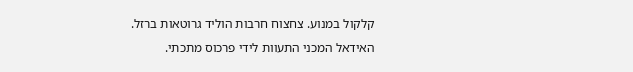קלקול במנוע. צחצוח חרבות הוליד גרוטאות ברזל. האידאל המכני התעוות לידי פרכוס מתכתי.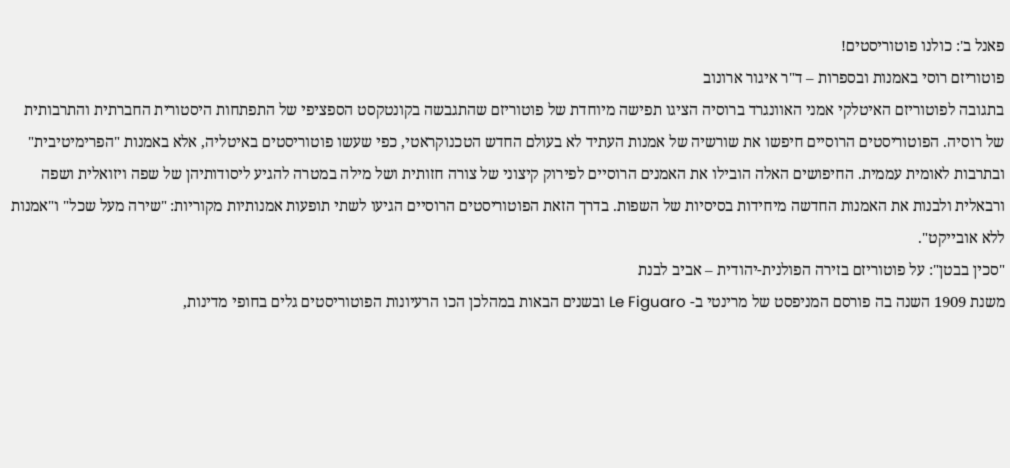פאנל ב': כולנו פוטוריסטים!
פוטוריזם רוסי באמנות ובספרות – ד"ר איגור ארונוב
בתגובה לפוטוריזם האיטלקי אמני האוונגרד ברוסיה הציגו תפישה מיוחדת של פוטוריזם שהתגבשה בקונטקסט הספציפי של התפתחות היסטורית החברתית והתרבותית של רוסיה. הפוטוריסטים הרוסיים חיפשו את שורשיה של אמנות העתיד לא בעולם החדש הטכנוקראטי, כפי שעשו פוטוריסטים באיטליה, אלא באמנות "הפרימיטיבית" ובתרבות לאומית עממית. החיפושים האלה הובילו את האמנים הרוסיים לפירוק קיצוני של צורה חזותית ושל מילה במטרה להגיע ליסודותיהן של שפה ויזואלית ושפה ורבאלית ולבנות את האמנות החדשה מיחידות בסיסיות של השפות. בדרך הזאת הפוטוריסטים הרוסיים הגיעו לשתי תופעות אמנותיות מקוריות: "שירה מעל שכל" ו"אמנות ללא אובייקט".
"סכין בבטן": על פוטוריזם בזירה הפולנית-יהודית – אביב לבנת
משנת 1909 השנה בה פורסם המניפסט של מרינטי ב- Le Figuaro ובשנים הבאות במהלכן הכו הרעיונות הפוטוריסטים גלים בחופי מדינות,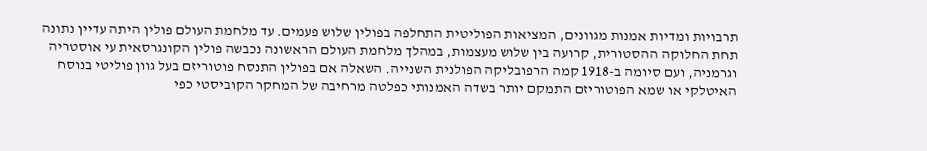תרבויות ומדיות אמנות מגוונים, המציאות הפוליטית התחלפה בפולין שלוש פעמים. עד מלחמת העולם פולין היתה עדיין נתונה תחת החלוקה ההסטורית, קרועה בין שלוש מעצמות, במהלך מלחמת העולם הראשונה נכבשה פולין הקונגרסאית עי אוסטריה וגרמניה, ועם סיומה ב-1918 קמה הרפובליקה הפולנית השנייה. השאלה אם בפולין התנסח פוטוריזם בעל גוון פוליטי בנוסח האיטלקי או שמא הפוטוריזם התמקם יותר בשדה האמנותי כפלטה מרחיבה של המחקר הקוביסטי כפי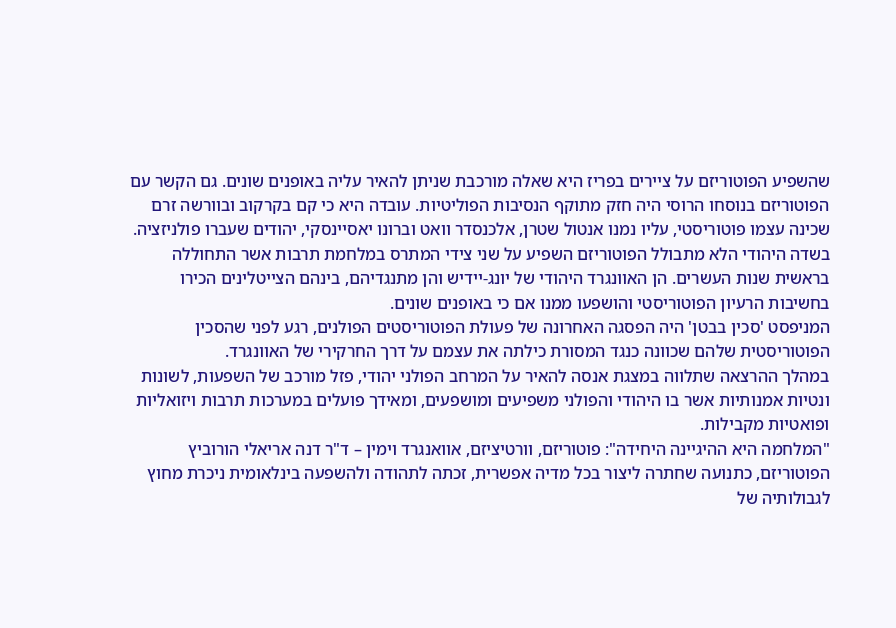שהשפיע הפוטוריזם על ציירים בפריז היא שאלה מורכבת שניתן להאיר עליה באופנים שונים. גם הקשר עם הפוטוריזם בנוסחו הרוסי היה חזק מתוקף הנסיבות הפוליטיות. עובדה היא כי קם בקרקוב ובוורשה זרם שכינה עצמו פוטוריסטי, עליו נמנו אנטול שטרן, אלכנסדר וואט וברונו יאסיינסקי, יהודים שעברו פולניזציה.
בשדה היהודי הלא מתבולל הפוטוריזם השפיע על שני צידי המתרס במלחמת תרבות אשר התחוללה בראשית שנות העשרים. הן האוונגרד היהודי של יונג-יידיש והן מתנגדיהם, בינהם הצייטלינים הכירו בחשיבות הרעיון הפוטוריסטי והושפעו ממנו אם כי באופנים שונים.
המניפסט 'סכין בבטן' היה הפסגה האחרונה של פעולת הפוטוריסטים הפולנים, רגע לפני שהסכין הפוטוריסטית שלהם שכוונה כנגד המסורת כילתה את עצמם על דרך החרקירי של האוונגרד.
במהלך ההרצאה שתלווה במצגת אנסה להאיר על המרחב הפולני יהודי, פזל מורכב של השפעות, לשונות ונטיות אמנותיות אשר בו היהודי והפולני משפיעים ומושפעים, ומאידך פועלים במערכות תרבות ויזואליות ופואטיות מקבילות.
"המלחמה היא ההיגיינה היחידה": פוטוריזם, וורטיציזם, אוואנגרד וימין – ד"ר דנה אריאלי הורוביץ
הפוטוריזם, כתנועה שחתרה ליצור בכל מדיה אפשרית, זכתה לתהודה ולהשפעה בינלאומית ניכרת מחוץ לגבולותיה של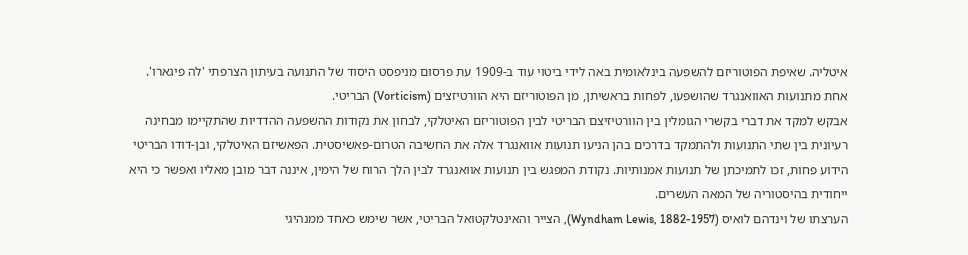איטליה. שאיפת הפוטוריזם להשפעה בינלאומית באה לידי ביטוי עוד ב-1909 עת פרסום מניפסט היסוד של התנועה בעיתון הצרפתי 'לה פיגארו'.
אחת מתנועות האוואנגרד שהושפעו, לפחות בראשיתן, מן הפוטוריזם היא הוורטיזצים (Vorticism) הבריטי.
אבקש למקד את דברי בקשרי הגומלין בין הוורטיזיצם הבריטי לבין הפוטוריזם האיטלקי, לבחון את נקודות ההשפעה ההדדיות שהתקיימו מבחינה רעיונית בין שתי התנועות ולהתמקד בדרכים בהן הניעו תנועות אוואנגרד אלה את החשיבה הטרום-פאשיסטית. הפאשיזם האיטלקי, ובן-דודו הבריטי הידוע פחות, זכו לתמיכתן של תנועות אמנותיות. נקודת המפגש בין תנועות אוואנגרד לבין הלך הרוח של הימין, איננה דבר מובן מאליו ואפשר כי היא ייחודית בהיסטוריה של המאה העשרים.
הערצתו של וינדהם לואיס (Wyndham Lewis, 1882-1957), הצייר והאינטלקטואל הבריטי, אשר שימש כאחד ממנהיגי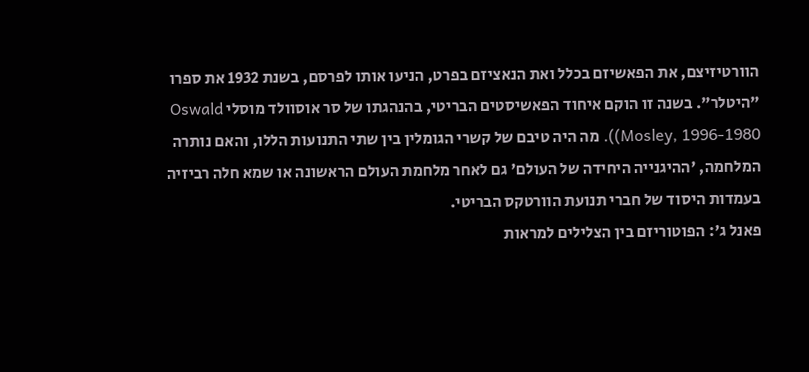הוורטיזיצם, את הפאשיזם בכלל ואת הנאציזם בפרט, הניעו אותו לפרסם, בשנת 1932 את ספרו "היטלר". בשנה זו הוקם איחוד הפאשיסטים הבריטי, בהנהגתו של סר אוסוולד מוסלי Oswald Mosley, 1996-1980)). מה היה טיבם של קשרי הגומלין בין שתי התנועות הללו, והאם נותרה המלחמה, 'ההיגנייה היחידה של העולם' גם לאחר מלחמת העולם הראשונה או שמא חלה רביזיה בעמדות היסוד של חברי תנועת הוורטקס הבריטי.
פאנל ג': הפוטוריזם בין הצלילים למראות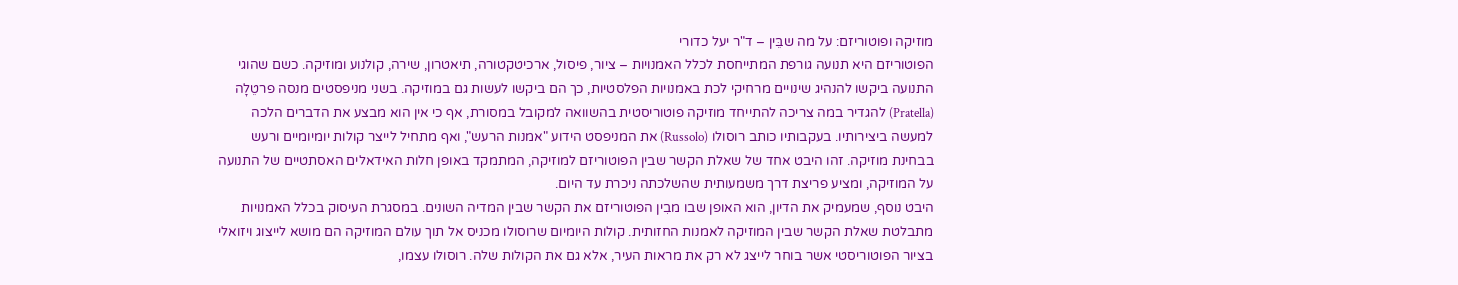מוזיקה ופוטוריזם: על מה שבֵּין – ד"ר יעל כדורי
הפוטוריזם היא תנועה גורפת המתייחסת לכלל האמנויות – ציור, פיסול, ארכיטקטורה, תיאטרון, שירה, קולנוע ומוזיקה. כשם שהוגי התנועה ביקשו להנהיג שינויים מרחיקי לכת באמנויות הפלסטיות, כך הם ביקשו לעשות גם במוזיקה. בשני מניפסטים מנסה פרטֵלָה (Pratella) להגדיר במה צריכה להתייחד מוזיקה פוטוריסטית בהשוואה למקובל במסורת, אף כי אין הוא מבצע את הדברים הלכה למעשה ביצירותיו. בעקבותיו כותב רוסולו (Russolo) את המניפסט הידוע "אמנות הרעש", ואף מתחיל לייצר קולות יומיומיים ורעש בבחינת מוזיקה. זהו היבט אחד של שאלת הקשר שבין הפוטוריזם למוזיקה, המתמקד באופן חלות האידאלים האסתטיים של התנועה על המוזיקה, ומציע פריצת דרך משמעותית שהשלכתה ניכרת עד היום.
היבט נוסף, שמעמיק את הדיון, הוא האופן שבו מבִין הפוטוריזם את הקשר שבין המדיה השונים. במסגרת העיסוק בכלל האמנויות מתבלטת שאלת הקשר שבין המוזיקה לאמנות החזותית. קולות היומיום שרוסולו מכניס אל תוך עולם המוזיקה הם מושא לייצוג ויזואלי בציור הפוטוריסטי אשר בוחר לייצג לא רק את מראות העיר, אלא גם את הקולות שלה. רוסולו עצמו,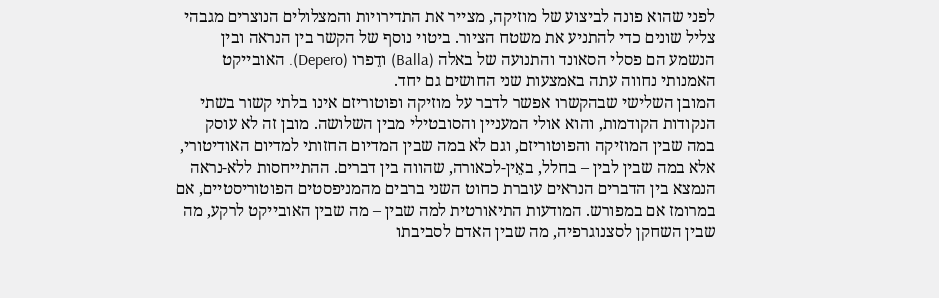לפני שהוא פונה לביצוע של מוזיקה, מצייר את התדירויות והמצלולים הנוצרים מגבהי צליל שונים כדי להתניע את משטח הציור. ביטוי נוסף של הקשר בין הנראה ובין הנשמע הם פסלי הסאונד והתנועה של באלה (Balla) ודֵפרו (Depero). האובייקט האמנותי נחווה עתה באמצעות שני החושים גם יחד.
המובן השלישי שבהקשרו אפשר לדבר על מוזיקה ופוטוריזם אינו בלתי קשור בשתי הנקודות הקודמות, והוא אולי המעניין והסובטילי מבין השלושה. מובן זה לא עוסק במה שבין המוזיקה והפוטוריזם, וגם לא במה שבין המדיום החזותי למדיום האודיטורי, אלא במה שבין לבין – בחלל, באֵין-לכאורה, שהווה בין דברים. ההתייחסות ללא-נראה הנמצא בין הדברים הנראים עוברת כחוט השני ברבים מהמניפסטים הפוטוריסטיים, אם במרומז אם במפורש. המודעות התיאורטית למה שבין – מה שבין האובייקט לרקע, מה שבין השחקן לסצנוגרפיה, מה שבין האדם לסביבתו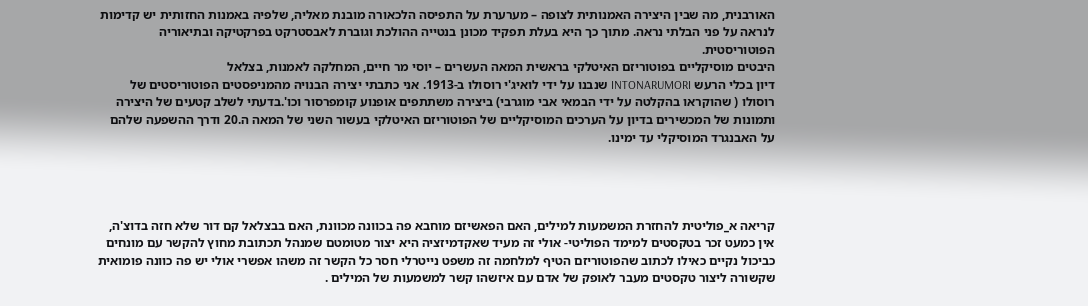האורבנית, מה שבין היצירה האמנותית לצופה – מערערת על התפיסה הלכאורה מובנת מאליה, שלפיה באמנות החזותית יש קדימות לנראה על פני הבלתי נראה. מתוך כך היא בעלת תפקיד מכונן בנטייה ההולכת וגוברת לאבסטרקט בפרקטיקה ובתיאוריה הפוטוריסטית.
היבטים מוסיקליים בפוטוריזם האיטלקי בראשית המאה העשרים – יוסי מר חיים, המחלקה לאמנות, בצלאל
דיון בכלי הרעש INTONARUMORI שנבנו על ידי לואיג'י רוסולו ב-1913. אני כתבתי יצירה הבנויה מהמניפסטים הפוטוריסטים של רוסולו ( שהוקראו בהקלטה על ידי הבמאי אבי מוגרבי) ביצירה משתתפים אופנוע קומפרסור וכו'.בדעתי לשלב קטעים של היצירה ותמונות של המכשירים בדיון על הערכים המוסיקליים של הפוטוריזם האיטלקי בעשור השני של המאה ה.20 ודרך ההשפעה שלהם על האבנגרד המוסיקלי עד ימינו.




קריאה א_פוליטית להחזרת המשמעות למילים, האם הפאשיזם מוחבא פה בכוונה מכוונת, האם בבצלאל קם דור שלא חזה בדוצ'ה, אין כמעט זכר בטקסטים למימד הפוליטי- אולי זה מעיד שאקדמיזציה היא יצור מטומטם שמנהל תכתובת מחוץ להקשר עם מונחים כביכול נקיים כאילו לכתוב שהפוטוריזם הטיף למלחמה זה משפט נייטרלי חסר כל הקשר זה משהו אפשרי אולי יש פה כוונה פומואית שקשורה ליצור טקסטים מעבר לאופק של אדם עם איזשהו קשר למשמעות של המילים .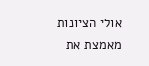אולי הציונות מאמצת את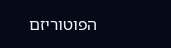הפוטוריזם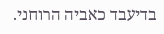בדיעבד כאביה הרוחני.